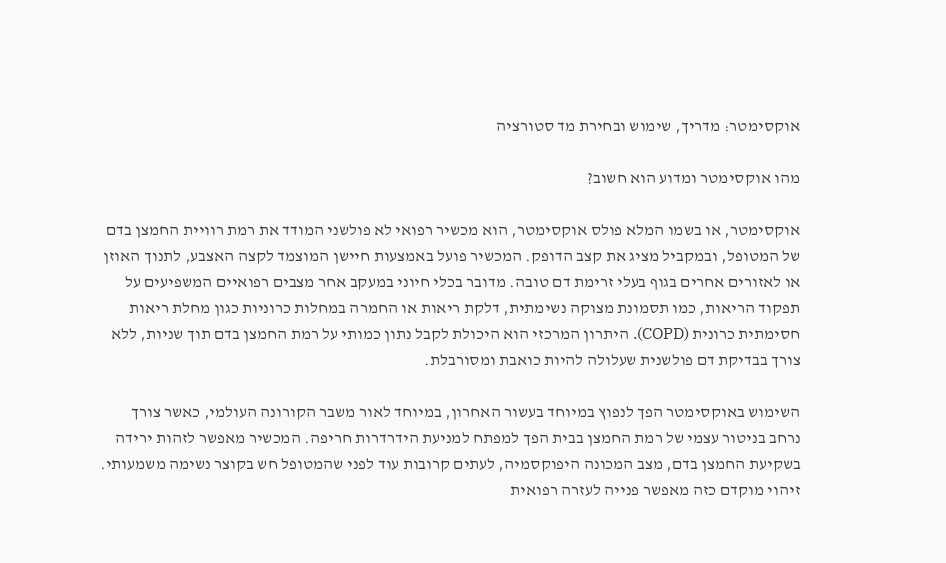אוקסימטר: מדריך, שימוש ובחירת מד סטורציה

מהו אוקסימטר ומדוע הוא חשוב?

אוקסימטר, או בשמו המלא פולס אוקסימטר, הוא מכשיר רפואי לא פולשני המודד את רמת רוויית החמצן בדם של המטופל, ובמקביל מציג את קצב הדופק. המכשיר פועל באמצעות חיישן המוצמד לקצה האצבע, לתנוך האוזן או לאזורים אחרים בגוף בעלי זרימת דם טובה. מדובר בכלי חיוני במעקב אחר מצבים רפואיים המשפיעים על תפקוד הריאות, כמו תסמונת מצוקה נשימתית, דלקת ריאות או החמרה במחלות כרוניות כגון מחלת ריאות חסימתית כרונית (COPD). היתרון המרכזי הוא היכולת לקבל נתון כמותי על רמת החמצן בדם תוך שניות, ללא צורך בבדיקת דם פולשנית שעלולה להיות כואבת ומסורבלת.

השימוש באוקסימטר הפך לנפוץ במיוחד בעשור האחרון, במיוחד לאור משבר הקורונה העולמי, כאשר צורך נרחב בניטור עצמי של רמת החמצן בבית הפך למפתח למניעת הידרדרות חריפה. המכשיר מאפשר לזהות ירידה בשקיעת החמצן בדם, מצב המכונה היפוקסמיה, לעתים קרובות עוד לפני שהמטופל חש בקוצר נשימה משמעותי. זיהוי מוקדם כזה מאפשר פנייה לעזרה רפואית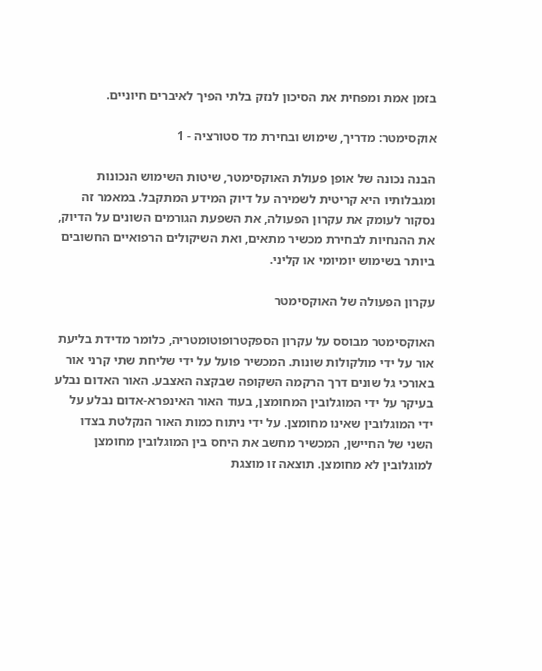בזמן אמת ומפחית את הסיכון לנזק בלתי הפיך לאיברים חיוניים.

אוקסימטר: מדריך, שימוש ובחירת מד סטורציה - 1

הבנה נכונה של אופן פעולת האוקסימטר, שיטות השימוש הנכונות ומגבלותיו היא קריטית לשמירה על דיוק המידע המתקבל. במאמר זה נסקור לעומק את עקרון הפעולה, את השפעת הגורמים השונים על הדיוק, את ההנחיות לבחירת מכשיר מתאים, ואת השיקולים הרפואיים החשובים ביותר בשימוש יומיומי או קליני.

עקרון הפעולה של האוקסימטר

האוקסימטר מבוסס על עקרון הספקטרופוטומטריה, כלומר מדידת בליעת אור על ידי מולקולות שונות. המכשיר פועל על ידי שליחת שתי קרני אור באורכי גל שונים דרך הרקמה השקופה שבקצה האצבע. האור האדום נבלע בעיקר על ידי המוגלובין המחומצן, בעוד האור האינפרא-אדום נבלע על ידי המוגלובין שאינו מחומצן. על ידי ניתוח כמות האור הנקלטת בצדו השני של החיישן, המכשיר מחשב את היחס בין המוגלובין מחומצן למוגלובין לא מחומצן. תוצאה זו מוצגת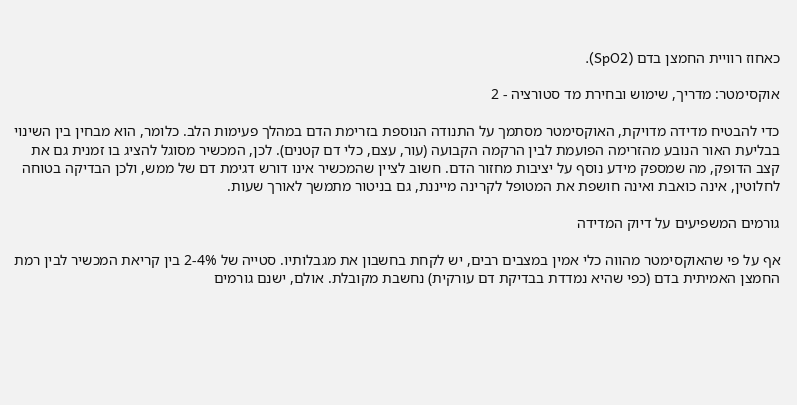כאחוז רוויית החמצן בדם (SpO2).

אוקסימטר: מדריך, שימוש ובחירת מד סטורציה - 2

כדי להבטיח מדידה מדויקת, האוקסימטר מסתמך על התנודה הנוספת בזרימת הדם במהלך פעימות הלב. כלומר, הוא מבחין בין השינוי בבליעת האור הנובע מהזרימה הפועמת לבין הרקמה הקבועה (עור, עצם, כלי דם קטנים). לכן, המכשיר מסוגל להציג בו זמנית גם את קצב הדופק, מה שמספק מידע נוסף על יציבות מחזור הדם. חשוב לציין שהמכשיר אינו דורש דגימת דם של ממש, ולכן הבדיקה בטוחה לחלוטין, אינה כואבת ואינה חושפת את המטופל לקרינה מייננת, גם בניטור מתמשך לאורך שעות.

גורמים המשפיעים על דיוק המדידה

אף על פי שהאוקסימטר מהווה כלי אמין במצבים רבים, יש לקחת בחשבון את מגבלותיו. סטייה של 2-4% בין קריאת המכשיר לבין רמת החמצן האמיתית בדם (כפי שהיא נמדדת בבדיקת דם עורקית) נחשבת מקובלת. אולם, ישנם גורמים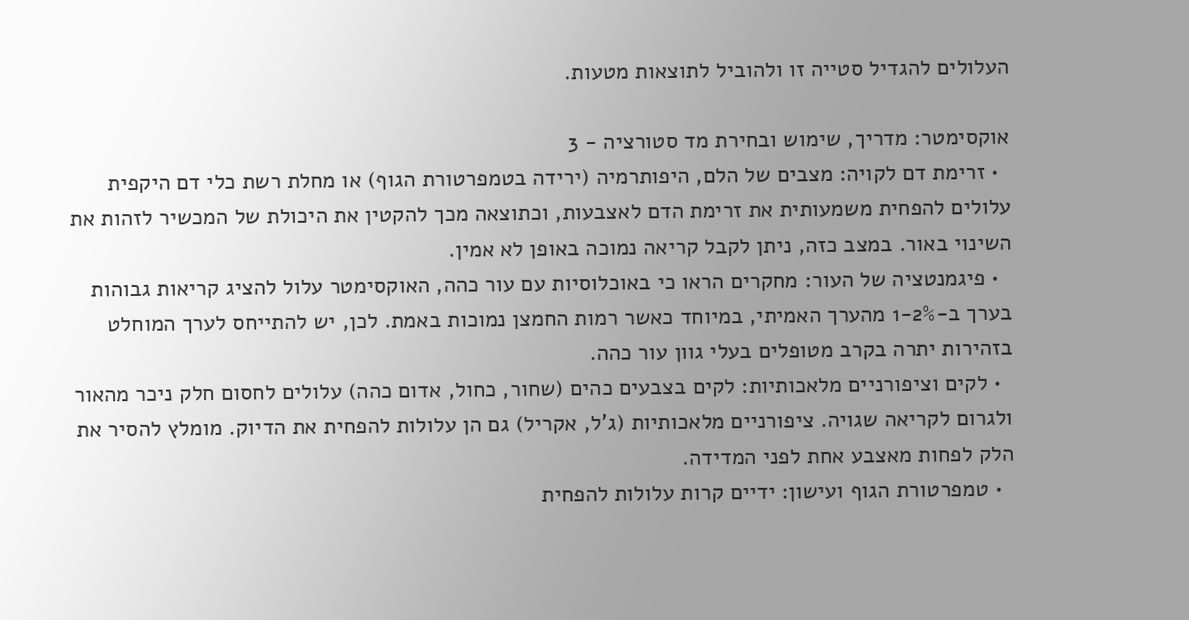העלולים להגדיל סטייה זו ולהוביל לתוצאות מטעות.

אוקסימטר: מדריך, שימוש ובחירת מד סטורציה - 3
  • זרימת דם לקויה: מצבים של הלם, היפותרמיה (ירידה בטמפרטורת הגוף) או מחלת רשת כלי דם היקפית עלולים להפחית משמעותית את זרימת הדם לאצבעות, וכתוצאה מכך להקטין את היכולת של המכשיר לזהות את השינוי באור. במצב כזה, ניתן לקבל קריאה נמוכה באופן לא אמין.
  • פיגמנטציה של העור: מחקרים הראו כי באוכלוסיות עם עור כהה, האוקסימטר עלול להציג קריאות גבוהות בערך ב-1-2% מהערך האמיתי, במיוחד כאשר רמות החמצן נמוכות באמת. לכן, יש להתייחס לערך המוחלט בזהירות יתרה בקרב מטופלים בעלי גוון עור כהה.
  • לקים וציפורניים מלאכותיות: לקים בצבעים כהים (שחור, כחול, אדום כהה) עלולים לחסום חלק ניכר מהאור ולגרום לקריאה שגויה. ציפורניים מלאכותיות (ג'ל, אקריל) גם הן עלולות להפחית את הדיוק. מומלץ להסיר את הלק לפחות מאצבע אחת לפני המדידה.
  • טמפרטורת הגוף ועישון: ידיים קרות עלולות להפחית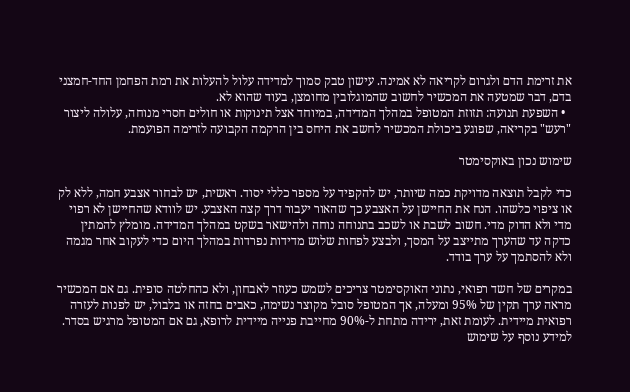את זרימת הדם ולגרום לקריאה לא אמינה. עישון טבק סמוך למדידה עלול להעלות את רמת הפחמן החד-חמצני בדם, דבר שמטעה את המכשיר לחשוב שהמוגלובין מחומצן, בעוד שהוא לא.
  • השפעת תנועה: תזוזת המטופל במהלך המדידה, במיוחד אצל תינוקות או חולים חסרי מנוחה, עלולה ליצור "רעש" בקריאה, שפוגע ביכולת המכשיר לחשב את היחס בין הרקמה הקבועה לזרימה הפועמת.

שימוש נכון באוקסימטר

כדי לקבל תוצאה מדויקת כמה שיותר, יש להקפיד על מספר כללי יסוד. ראשית, יש לבחור אצבע חמה, ללא לק או ציפוי כלשהו. הנח את החיישן על האצבע כך שהאור יעבור דרך קצה האצבע. יש לוודא שהחיישן לא רפוי מדי ולא הדוק מדי. חשוב לשבת או לשכב בתנוחה נוחה ולהישאר בשקט במהלך המדידה. מומלץ להמתין כדקה עד שהערך מתייצב על המסך, ולבצע לפחות שלוש מדידות נפרדות במהלך היום כדי לעקוב אחר מגמה ולא להסתמך על ערך בודד.

במקרים של חשד רפואי, נתוני האוקסימטר צריכים לשמש כעוזר לאבחון, ולא כהחלטה סופית. גם אם המכשיר מראה ערך תקין של 95% ומעלה, אך המטופל סובל מקוצר נשימה, כאבים בחזה או בלבול, יש לפנות לעזרה רפואית מיידית. לעומת זאת, ירידה מתחת ל-90% מחייבת פנייה מיידית לרופא, גם אם המטופל מרגיש בסדר. למידע נוסף על שימוש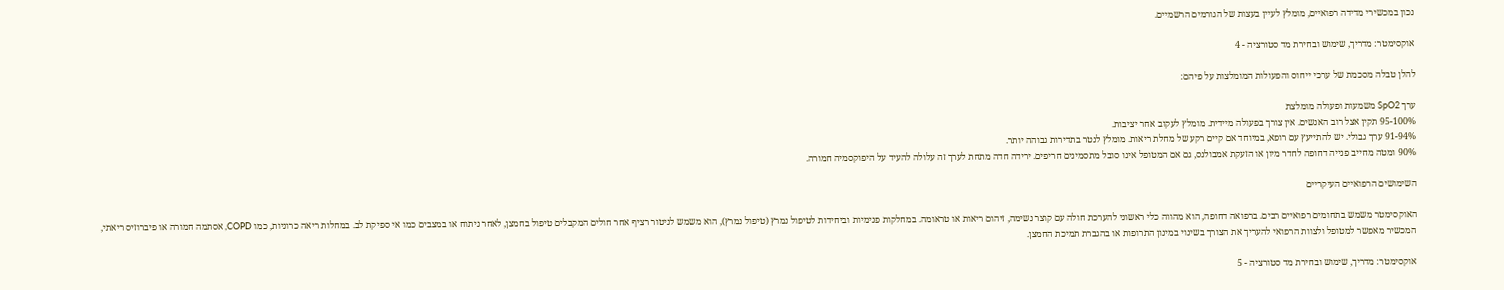נכון במכשירי מדידה רפואיים, מומלץ לעיין בעצות של הגורמים הרשמיים.

אוקסימטר: מדריך, שימוש ובחירת מד סטורציה - 4

להלן טבלה מסכמת של ערכי ייחוס והפעולות המומלצות על פיהם:

ערך SpO2 משמעות ופעולה מומלצת
95-100% תקין אצל רוב האנשים. אין צורך בפעולה מיידית. מומלץ לעקוב אחר יציבות.
91-94% ערך גבולי. יש להתייעץ עם רופא, במיוחד אם קיים רקע של מחלת ריאות. מומלץ לנטר בתדירות גבוהה יותר.
90% ומטה מחייב פנייה דחופה לחדר מיון או הזעקת אמבולנס, גם אם המטופל אינו סובל מתסמינים חריפים. ירידה חדה מתחת לערך זה עלולה להעיד על היפוקסמיה חמורה.

השימושים הרפואיים העיקריים

האוקסימטר משמש בתחומים רפואיים רבים. ברפואה דחופה, הוא מהווה כלי ראשוני להערכת חולה עם קוצר נשימה, זיהום ריאות או טראומה. במחלקות פנימיות וביחידות לטיפול נמרץ (טיפול נמרץ), הוא משמש לניטור רציף אחר חולים המקבלים טיפול בחמצן, לאחר ניתוח או במצבים כמו אי ספיקת לב. במחלות ריאה כרוניות, כמו COPD, אסתמה חמורה או פיברוזיס ריאתי, המכשיר מאפשר למטופל ולצוות הרפואי להעריך את הצורך בשינוי במינון התרופות או בהגברת תמיכת החמצן.

אוקסימטר: מדריך, שימוש ובחירת מד סטורציה - 5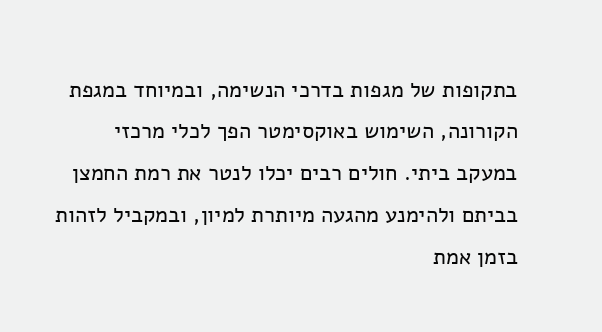בתקופות של מגפות בדרכי הנשימה, ובמיוחד במגפת הקורונה, השימוש באוקסימטר הפך לכלי מרכזי במעקב ביתי. חולים רבים יכלו לנטר את רמת החמצן בביתם ולהימנע מהגעה מיותרת למיון, ובמקביל לזהות בזמן אמת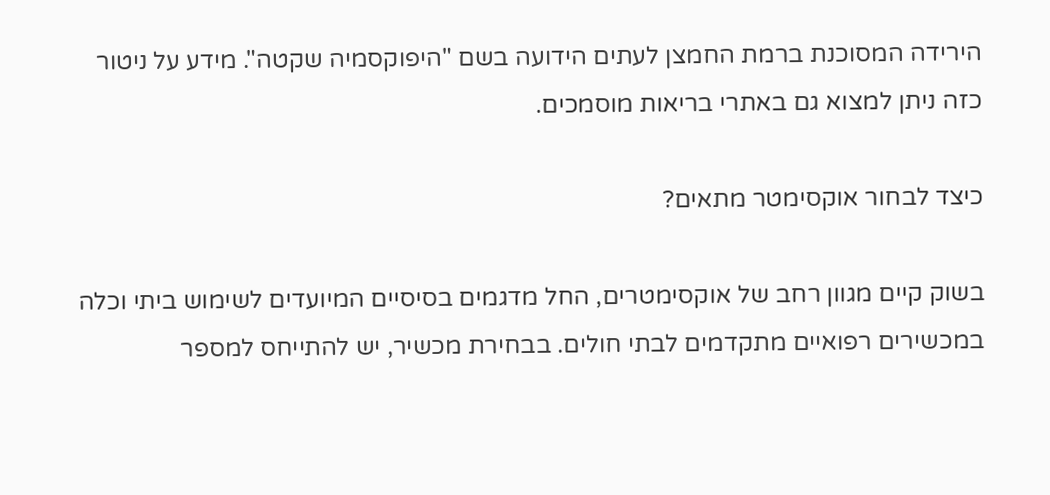הירידה המסוכנת ברמת החמצן לעתים הידועה בשם "היפוקסמיה שקטה". מידע על ניטור כזה ניתן למצוא גם באתרי בריאות מוסמכים.

כיצד לבחור אוקסימטר מתאים?

בשוק קיים מגוון רחב של אוקסימטרים, החל מדגמים בסיסיים המיועדים לשימוש ביתי וכלה במכשירים רפואיים מתקדמים לבתי חולים. בבחירת מכשיר, יש להתייחס למספר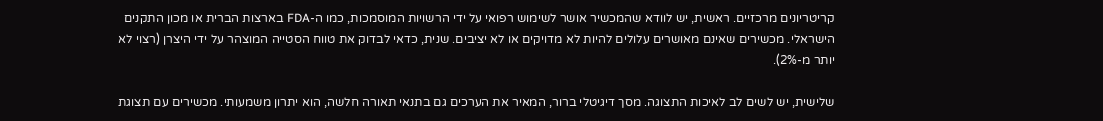קריטריונים מרכזיים. ראשית, יש לוודא שהמכשיר אושר לשימוש רפואי על ידי הרשויות המוסמכות, כמו ה-FDA בארצות הברית או מכון התקנים הישראלי. מכשירים שאינם מאושרים עלולים להיות לא מדויקים או לא יציבים. שנית, כדאי לבדוק את טווח הסטייה המוצהר על ידי היצרן (רצוי לא יותר מ-2%).

שלישית, יש לשים לב לאיכות התצוגה. מסך דיגיטלי ברור, המאיר את הערכים גם בתנאי תאורה חלשה, הוא יתרון משמעותי. מכשירים עם תצוגת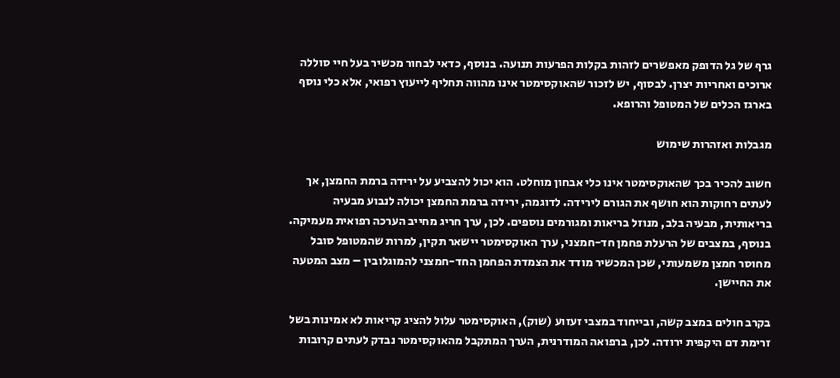גרף של גל הדופק מאפשרים לזהות בקלות הפרעות תנועה. בנוסף, כדאי לבחור מכשיר בעל חיי סוללה ארוכים ואחריות יצרן. לבסוף, יש לזכור שהאוקסימטר אינו מהווה תחליף לייעוץ רפואי, אלא כלי נוסף בארגז הכלים של המטופל והרופא.

מגבלות ואזהרות שימוש

חשוב להכיר בכך שהאוקסימטר אינו כלי אבחון מוחלט. הוא יכול להצביע על ירידה ברמת החמצן, אך לעתים רחוקות הוא חושף את הגורם לירידה. לדוגמה, ירידה ברמת החמצן יכולה לנבוע מבעיה בריאותית, מבעיה בלב, מנוזל בריאות ומגורמים נוספים. לכן, ערך חריג מחייב הערכה רפואית מעמיקה. בנוסף, במצבים של הרעלת פחמן חד-חמצני, ערך האוקסימטר יישאר תקין, למרות שהמטופל סובל מחוסר חמצן משמעותי, שכן המכשיר מודד את הצמדת הפחמן החד-חמצני להמוגלובין – מצב המטעה את החיישן.

בקרב חולים במצב קשה, ובייחוד במצבי זעזוע (שוק), האוקסימטר עלול להציג קריאות לא אמינות בשל זרימת דם היקפית ירודה. לכן, ברפואה המודרנית, הערך המתקבל מהאוקסימטר נבדק לעתים קרובות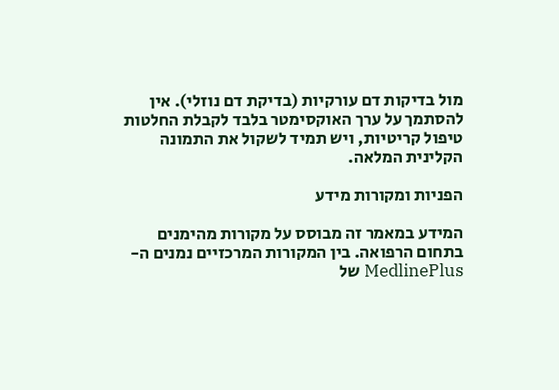מול בדיקות דם עורקיות (בדיקת דם נוזלי). אין להסתמך על ערך האוקסימטר בלבד לקבלת החלטות טיפול קריטיות, ויש תמיד לשקול את התמונה הקלינית המלאה.

הפניות ומקורות מידע

המידע במאמר זה מבוסס על מקורות מהימנים בתחום הרפואה. בין המקורות המרכזיים נמנים ה-MedlinePlus של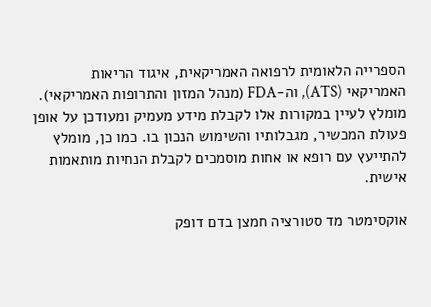הספרייה הלאומית לרפואה האמריקאית, איגוד הריאות האמריקאי (ATS), וה-FDA (מנהל המזון והתרופות האמריקאי). מומלץ לעיין במקורות אלו לקבלת מידע מעמיק ומעודכן על אופן פעולת המכשיר, מגבלותיו והשימוש הנכון בו. כמו כן, מומלץ להתייעץ עם רופא או אחות מוסמכים לקבלת הנחיות מותאמות אישית.

אוקסימטר מד סטורציה חמצן בדם דופק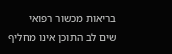בריאות מכשור רפואי
שים לב התוכן אינו מחליף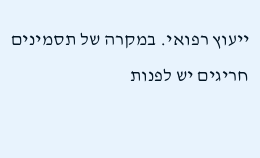ייעוץ רפואי. במקרה של תסמינים חריגים יש לפנות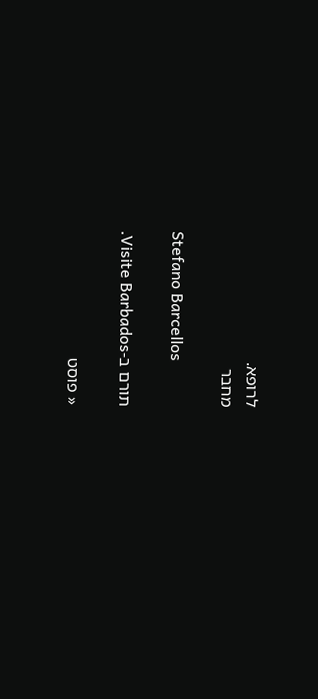לרופא.
מחבר

Stefano Barcellos

תורם ב-Visite Barbados.

« פוסט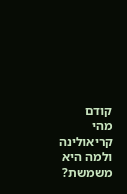קודם
מהי קריאולינה ולמה היא משמשת?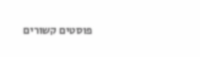פוסטים קשורים